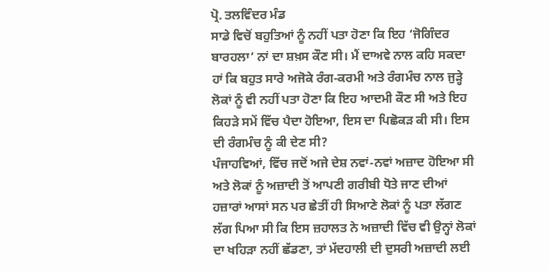ਪ੍ਰੋ. ਤਲਵਿੰਦਰ ਮੰਡ
ਸਾਡੇ ਵਿਚੋਂ ਬਹੁਤਿਆਂ ਨੂੰ ਨਹੀਂ ਪਤਾ ਹੋਣਾ ਕਿ ਇਹ ‘ਜੋਗਿੰਦਰ ਬਾਰਹਲਾ’ ਨਾਂ ਦਾ ਸ਼ਖ਼ਸ ਕੌਣ ਸੀ। ਮੈਂ ਦਾਅਵੇ ਨਾਲ ਕਹਿ ਸਕਦਾ ਹਾਂ ਕਿ ਬਹੁਤ ਸਾਰੇ ਅਜੋਕੇ ਰੰਗ-ਕਰਮੀ ਅਤੇ ਰੰਗਮੰਚ ਨਾਲ ਜੁੜ੍ਹੇ ਲੋਕਾਂ ਨੂੰ ਵੀ ਨਹੀਂ ਪਤਾ ਹੋਣਾ ਕਿ ਇਹ ਆਦਮੀ ਕੌਣ ਸੀ ਅਤੇ ਇਹ ਕਿਹੜੇ ਸਮੇਂ ਵਿੱਚ ਪੈਦਾ ਹੋਇਆ, ਇਸ ਦਾ ਪਿਛੋਕੜ ਕੀ ਸੀ। ਇਸ ਦੀ ਰੰਗਮੰਚ ਨੂੰ ਕੀ ਦੇਣ ਸੀ?
ਪੰਜਾਹਵਿਆਂ, ਵਿੱਚ ਜਦੋਂ ਅਜੇ ਦੇਸ਼ ਨਵਾਂ-ਨਵਾਂ ਅਜ਼ਾਦ ਹੋਇਆ ਸੀ ਅਤੇ ਲੋਕਾਂ ਨੂੰ ਅਜ਼ਾਦੀ ਤੋਂ ਆਪਣੀ ਗਰੀਬੀ ਧੋਤੇ ਜਾਣ ਦੀਆਂ ਹਜ਼ਾਰਾਂ ਆਸਾਂ ਸਨ ਪਰ ਛੇਤੀਂ ਹੀ ਸਿਆਣੇ ਲੋਕਾਂ ਨੂੰ ਪਤਾ ਲੱਗਣ ਲੱਗ ਪਿਆ ਸੀ ਕਿ ਇਸ ਜ਼ਹਾਲਤ ਨੇ ਅਜ਼ਾਦੀ ਵਿੱਚ ਵੀ ਉਨ੍ਹਾਂ ਲੋਕਾਂ ਦਾ ਖਹਿੜਾ ਨਹੀਂ ਛੱਡਣਾ, ਤਾਂ ਮੱਦਹਾਲੀ ਦੀ ਦੁਸਰੀ ਅਜ਼ਾਦੀ ਲਈ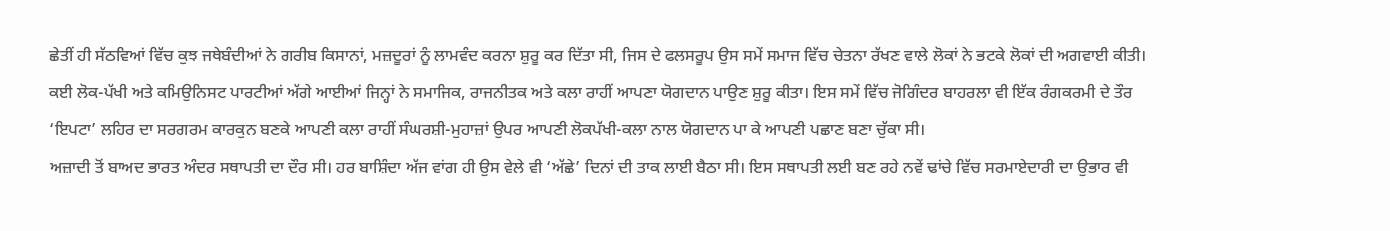ਛੇਤੀਂ ਹੀ ਸੱਠਵਿਆਂ ਵਿੱਚ ਕੁਝ ਜਥੇਬੰਦੀਆਂ ਨੇ ਗਰੀਬ ਕਿਸਾਨਾਂ, ਮਜ਼ਦੂਰਾਂ ਨੂੰ ਲਾਮਵੰਦ ਕਰਨਾ ਸ਼ੁਰੂ ਕਰ ਦਿੱਤਾ ਸੀ, ਜਿਸ ਦੇ ਫਲਸਰੂਪ ਉਸ ਸਮੇਂ ਸਮਾਜ ਵਿੱਚ ਚੇਤਨਾ ਰੱਖਣ ਵਾਲੇ ਲੋਕਾਂ ਨੇ ਭਟਕੇ ਲੋਕਾਂ ਦੀ ਅਗਵਾਈ ਕੀਤੀ। ਕਈ ਲੋਕ-ਪੱਖੀ ਅਤੇ ਕਮਿਉਨਿਸਟ ਪਾਰਟੀਆਂ ਅੱਗੇ ਆਈਆਂ ਜਿਨ੍ਹਾਂ ਨੇ ਸਮਾਜਿਕ, ਰਾਜਨੀਤਕ ਅਤੇ ਕਲਾ ਰਾਹੀਂ ਆਪਣਾ ਯੋਗਦਾਨ ਪਾਉਣ ਸ਼ੁਰੂ ਕੀਤਾ। ਇਸ ਸਮੇਂ ਵਿੱਚ ਜੋਗਿੰਦਰ ਬਾਹਰਲਾ ਵੀ ਇੱਕ ਰੰਗਕਰਮੀ ਦੇ ਤੌਰ ‘ਇਪਟਾ’ ਲਹਿਰ ਦਾ ਸਰਗਰਮ ਕਾਰਕੁਨ ਬਣਕੇ ਆਪਣੀ ਕਲਾ ਰਾਹੀਂ ਸੰਘਰਸ਼ੀ-ਮੁਹਾਜ਼ਾਂ ਉਪਰ ਆਪਣੀ ਲੋਕਪੱਖੀ-ਕਲਾ ਨਾਲ ਯੋਗਦਾਨ ਪਾ ਕੇ ਆਪਣੀ ਪਛਾਣ ਬਣਾ ਚੁੱਕਾ ਸੀ।
ਅਜ਼ਾਦੀ ਤੋਂ ਬਾਅਦ ਭਾਰਤ ਅੰਦਰ ਸਥਾਪਤੀ ਦਾ ਦੌਰ ਸੀ। ਹਰ ਬਾਸ਼ਿੰਦਾ ਅੱਜ ਵਾਂਗ ਹੀ ਉਸ ਵੇਲੇ ਵੀ ‘ਅੱਛੇ’ ਦਿਨਾਂ ਦੀ ਤਾਕ ਲਾਈ ਬੈਠਾ ਸੀ। ਇਸ ਸਥਾਪਤੀ ਲਈ ਬਣ ਰਹੇ ਨਵੇਂ ਢਾਂਚੇ ਵਿੱਚ ਸਰਮਾਏਦਾਰੀ ਦਾ ਉਭਾਰ ਵੀ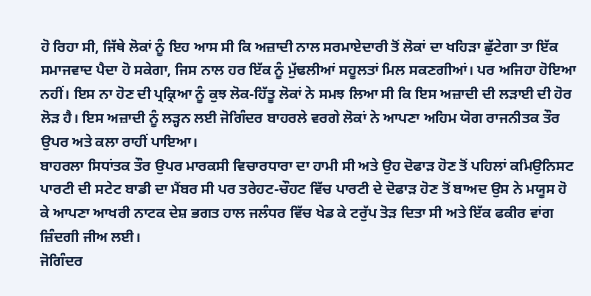ਹੋ ਰਿਹਾ ਸੀ, ਜਿੱਥੇ ਲੋਕਾਂ ਨੂੰ ਇਹ ਆਸ ਸੀ ਕਿ ਅਜ਼ਾਦੀ ਨਾਲ ਸਰਮਾਏਦਾਰੀ ਤੋਂ ਲੋਕਾਂ ਦਾ ਖਹਿੜਾ ਛੁੱਟੇਗਾ ਤਾ ਇੱਕ ਸਮਾਜਵਾਦ ਪੈਦਾ ਹੋ ਸਕੇਗਾ, ਜਿਸ ਨਾਲ ਹਰ ਇੱਕ ਨੂੰ ਮੁੱਢਲੀਆਂ ਸਹੂਲਤਾਂ ਮਿਲ ਸਕਣਗੀਆਂ। ਪਰ ਅਜਿਹਾ ਹੋਇਆ ਨਹੀਂ। ਇਸ ਨਾ ਹੋਣ ਦੀ ਪ੍ਰਕ੍ਰਿਆ ਨੂੰ ਕੁਝ ਲੋਕ-ਹਿੱਤੂ ਲੋਕਾਂ ਨੇ ਸਮਝ ਲਿਆ ਸੀ ਕਿ ਇਸ ਅਜ਼ਾਦੀ ਦੀ ਲੜਾਈ ਦੀ ਹੋਰ ਲੋੜ ਹੈ। ਇਸ ਅਜ਼ਾਦੀ ਨੂੰ ਲੜ੍ਹਨ ਲਈ ਜੋਗਿੰਦਰ ਬਾਹਰਲੇ ਵਰਗੇ ਲੋਕਾਂ ਨੇ ਆਪਣਾ ਅਹਿਮ ਯੋਗ ਰਾਜਨੀਤਕ ਤੌਰ ਉਪਰ ਅਤੇ ਕਲਾ ਰਾਹੀਂ ਪਾਇਆ।
ਬਾਹਰਲਾ ਸਿਧਾਂਤਕ ਤੌਰ ਉਪਰ ਮਾਰਕਸੀ ਵਿਚਾਰਧਾਰਾ ਦਾ ਹਾਮੀ ਸੀ ਅਤੇ ਉਹ ਦੋਫਾੜ ਹੋਣ ਤੋਂ ਪਹਿਲਾਂ ਕਮਿਉਨਿਸਟ ਪਾਰਟੀ ਦੀ ਸਟੇਟ ਬਾਡੀ ਦਾ ਮੈਂਬਰ ਸੀ ਪਰ ਤਰੇਹਟ-ਚੌਹਟ ਵਿੱਚ ਪਾਰਟੀ ਦੇ ਦੋਫਾੜ ਹੋਣ ਤੋਂ ਬਾਅਦ ਉਸ ਨੇ ਮਯੂਸ ਹੋ ਕੇ ਆਪਣਾ ਆਖਰੀ ਨਾਟਕ ਦੇਸ਼ ਭਗਤ ਹਾਲ ਜਲੰਧਰ ਵਿੱਚ ਖੇਡ ਕੇ ਟਰੁੱਪ ਤੋੜ ਦਿਤਾ ਸੀ ਅਤੇ ਇੱਕ ਫਕੀਰ ਵਾਂਗ ਜ਼ਿੰਦਗੀ ਜੀਅ ਲਈ।
ਜੋਗਿੰਦਰ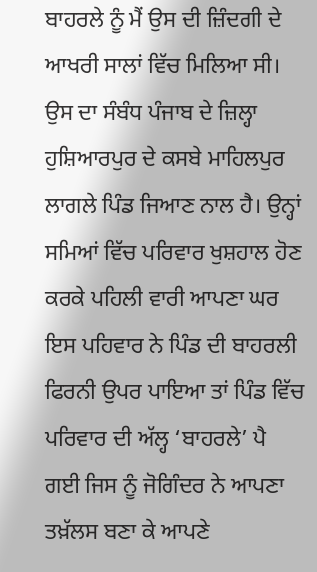ਬਾਹਰਲੇ ਨੂੰ ਮੈਂ ਉਸ ਦੀ ਜ਼ਿੰਦਗੀ ਦੇ ਆਖਰੀ ਸਾਲਾਂ ਵਿੱਚ ਮਿਲਿਆ ਸੀ।
ਉਸ ਦਾ ਸੰਬੰਧ ਪੰਜਾਬ ਦੇ ਜ਼ਿਲ੍ਹਾ ਹੁਸ਼ਿਆਰਪੁਰ ਦੇ ਕਸਬੇ ਮਾਹਿਲਪੁਰ ਲਾਗਲੇ ਪਿੰਡ ਜਿਆਣ ਨਾਲ ਹੈ। ਉਨ੍ਹਾਂ ਸਮਿਆਂ ਵਿੱਚ ਪਰਿਵਾਰ ਖੁਸ਼ਹਾਲ ਹੋਣ ਕਰਕੇ ਪਹਿਲੀ ਵਾਰੀ ਆਪਣਾ ਘਰ ਇਸ ਪਹਿਵਾਰ ਨੇ ਪਿੰਡ ਦੀ ਬਾਹਰਲੀ ਫਿਰਨੀ ਉਪਰ ਪਾਇਆ ਤਾਂ ਪਿੰਡ ਵਿੱਚ ਪਰਿਵਾਰ ਦੀ ਅੱਲ੍ਹ ‘ਬਾਹਰਲੇ’ ਪੈ ਗਈ ਜਿਸ ਨੂੰ ਜੋਗਿੰਦਰ ਨੇ ਆਪਣਾ ਤਖ਼ੱਲਸ ਬਣਾ ਕੇ ਆਪਣੇ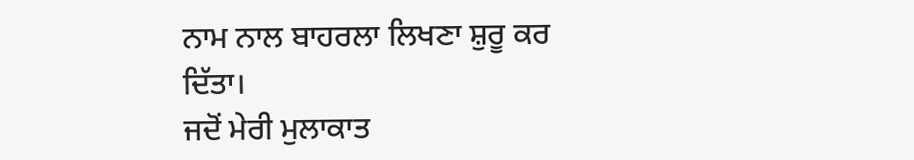ਨਾਮ ਨਾਲ ਬਾਹਰਲਾ ਲਿਖਣਾ ਸ਼ੁਰੂ ਕਰ ਦਿੱਤਾ।
ਜਦੋਂ ਮੇਰੀ ਮੁਲਾਕਾਤ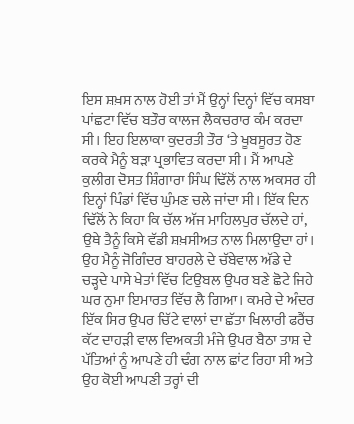ਇਸ ਸ਼ਖ਼ਸ ਨਾਲ ਹੋਈ ਤਾਂ ਮੈਂ ਉਨ੍ਹਾਂ ਦਿਨ੍ਹਾਂ ਵਿੱਚ ਕਸਬਾ ਪਾਂਛਟਾ ਵਿੱਚ ਬਤੌਰ ਕਾਲਜ ਲੈਕਚਰਾਰ ਕੰਮ ਕਰਦਾ ਸੀ। ਇਹ ਇਲਾਕਾ ਕੁਦਰਤੀ ਤੌਰ ‘ਤੇ ਖੂਬਸੂਰਤ ਹੋਣ ਕਰਕੇ ਮੈਨੂੰ ਬੜਾ ਪ੍ਰਭਾਵਿਤ ਕਰਦਾ ਸੀ। ਮੈਂ ਆਪਣੇ ਕੁਲੀਗ ਦੋਸਤ ਸ਼ਿੰਗਾਰਾ ਸਿੰਘ ਢਿੱਲੋਂ ਨਾਲ ਅਕਸਰ ਹੀ ਇਨ੍ਹਾਂ ਪਿੰਡਾਂ ਵਿੱਚ ਘੁੰਮਣ ਚਲੇ ਜਾਂਦਾ ਸੀ। ਇੱਕ ਦਿਨ ਢਿੱਲੋਂ ਨੇ ਕਿਹਾ ਕਿ ਚੱਲ ਅੱਜ ਮਾਹਿਲਪੁਰ ਚੱਲਦੇ ਹਾਂ, ਉਥੇ ਤੈਨੂੰ ਕਿਸੇ ਵੱਡੀ ਸ਼ਖ਼ਸੀਅਤ ਨਾਲ ਮਿਲਾਉਦਾ ਹਾਂ। ਉਹ ਮੈਨੂੰ ਜੋਗਿੰਦਰ ਬਾਹਰਲੇ ਦੇ ਚੱਬੇਵਾਲ ਅੱਡੇ ਦੇ ਚੜ੍ਹਦੇ ਪਾਸੇ ਖੇਤਾਂ ਵਿੱਚ ਟਿਉਬਲ ਉਪਰ ਬਣੇ ਛੋਟੇ ਜਿਹੇ ਘਰ ਨੁਮਾ ਇਮਾਰਤ ਵਿੱਚ ਲੈ ਗਿਆ। ਕਮਰੇ ਦੇ ਅੰਦਰ ਇੱਕ ਸਿਰ ਉਪਰ ਚਿੱਟੇ ਵਾਲਾਂ ਦਾ ਛੱਤਾ ਖਿਲਾਰੀ ਫਰੈਂਚ ਕੱਟ ਦਾਹੜੀ ਵਾਲ ਵਿਅਕਤੀ ਮੰਜੇ ਉਪਰ ਬੈਠਾ ਤਾਸ਼ ਦੇ ਪੱਤਿਆਂ ਨੂੰ ਆਪਣੇ ਹੀ ਢੰਗ ਨਾਲ ਛਾਂਟ ਰਿਹਾ ਸੀ ਅਤੇ ਉਹ ਕੋਈ ਆਪਣੀ ਤਰ੍ਹਾਂ ਦੀ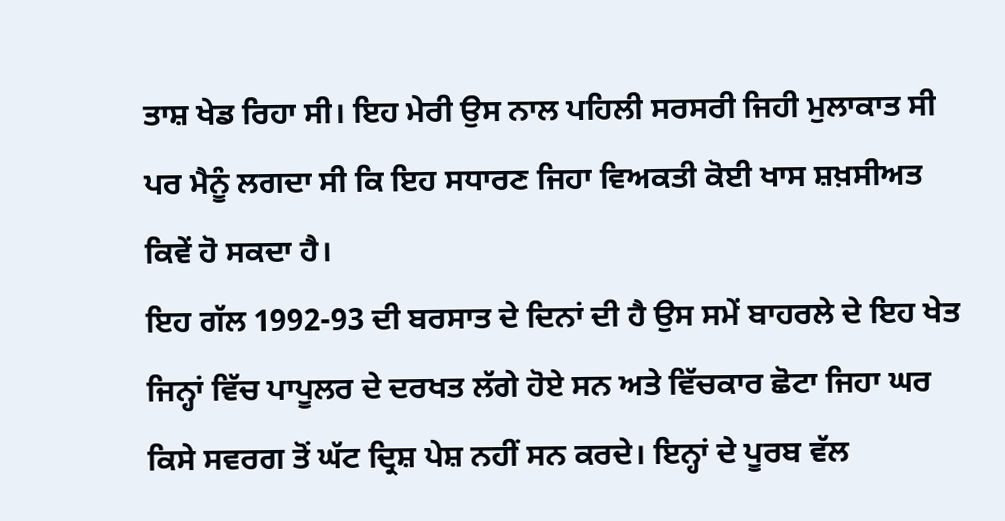ਤਾਸ਼ ਖੇਡ ਰਿਹਾ ਸੀ। ਇਹ ਮੇਰੀ ਉਸ ਨਾਲ ਪਹਿਲੀ ਸਰਸਰੀ ਜਿਹੀ ਮੁਲਾਕਾਤ ਸੀ ਪਰ ਮੈਨੂੰ ਲਗਦਾ ਸੀ ਕਿ ਇਹ ਸਧਾਰਣ ਜਿਹਾ ਵਿਅਕਤੀ ਕੋਈ ਖਾਸ ਸ਼ਖ਼ਸੀਅਤ ਕਿਵੇਂ ਹੋ ਸਕਦਾ ਹੈ।
ਇਹ ਗੱਲ 1992-93 ਦੀ ਬਰਸਾਤ ਦੇ ਦਿਨਾਂ ਦੀ ਹੈ ਉਸ ਸਮੇਂ ਬਾਹਰਲੇ ਦੇ ਇਹ ਖੇਤ ਜਿਨ੍ਹਾਂ ਵਿੱਚ ਪਾਪੂਲਰ ਦੇ ਦਰਖਤ ਲੱਗੇ ਹੋਏ ਸਨ ਅਤੇ ਵਿੱਚਕਾਰ ਛੋਟਾ ਜਿਹਾ ਘਰ ਕਿਸੇ ਸਵਰਗ ਤੋਂ ਘੱਟ ਦ੍ਰਿਸ਼ ਪੇਸ਼ ਨਹੀਂ ਸਨ ਕਰਦੇ। ਇਨ੍ਹਾਂ ਦੇ ਪੂਰਬ ਵੱਲ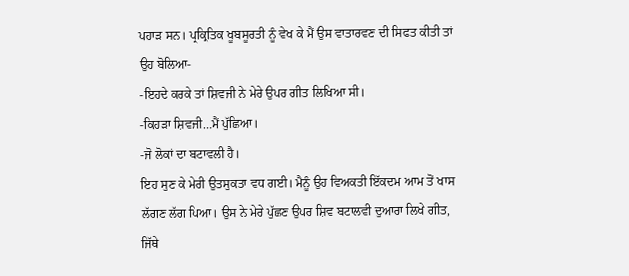ਪਹਾੜ ਸਨ। ਪ੍ਰਕ੍ਰਿਤਿਕ ਖੂਬਸੂਰਤੀ ਨੂੰ ਵੇਖ ਕੇ ਮੈਂ ਉਸ ਵਾਤਾਰਵਣ ਦੀ ਸਿਫਤ ਕੀਤੀ ਤਾਂ ਉਹ ਬੋਲਿਆ-
-ਇਹਦੇ ਕਰਕੇ ਤਾਂ ਸ਼ਿਵਜੀ ਨੇ ਮੇਰੇ ਉਪਰ ਗੀਤ ਲਿਖਿਆ ਸੀ।
-ਕਿਹੜਾ ਸ਼ਿਵਜੀ…ਮੈਂ ਪੁੱਛਿਆ।
-ਜੋ ਲੋਕਾਂ ਦਾ ਬਟਾਵਲੀ ਹੈ।
ਇਹ ਸੁਣ ਕੇ ਮੇਰੀ ਉਤਸੁਕਤਾ ਵਧ ਗਈ। ਮੈਨੂੰ ਉਹ ਵਿਅਕਤੀ ਇੱਕਦਮ ਆਮ ਤੋਂ ਖਾਸ ਲੱਗਣ ਲੱਗ ਪਿਆ। ਉਸ ਨੇ ਮੇਰੇ ਪੁੱਛਣ ਉਪਰ ਸ਼ਿਵ ਬਟਾਲਵੀ ਦੁਆਰਾ ਲਿਖੇ ਗੀਤ, ਜਿੱਥੇ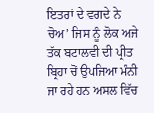ਇਤਰਾਂ ਦੇ ਵਗਦੇ ਨੇ ਚੋਅ’ ਜਿਸ ਨੂੰ ਲੋਕ ਅਜੇ ਤੱਕ ਬਟਾਲਵੀ ਦੀ ਪ੍ਰੀਤ ਬ੍ਰਿਹਾ ਚੋਂ ਉਪਜਿਆ ਮੰਨੀ ਜਾ ਰਹੇ ਹਨ ਅਸਲ ਵਿੱਚ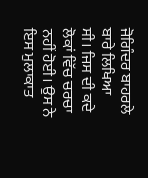ਜੋਗਿੰਦਰ ਬਾਹਰਲੇ ਬਾਰੇ ਲਿਖਿਆ ਸੀ। ਜਿਸ ਦੀ ਕਦੇ ਲੋਕਾਂ ਵਿੱਚ ਚਰਚਾ ਨਹੀਂ ਹੋਈ। ਉਸ ਨੇ ਇਸ ਮੁਲਾਕਾਤ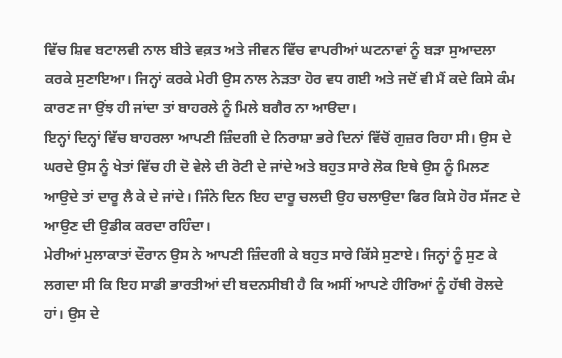ਵਿੱਚ ਸ਼ਿਵ ਬਟਾਲਵੀ ਨਾਲ ਬੀਤੇ ਵਕ਼ਤ ਅਤੇ ਜੀਵਨ ਵਿੱਚ ਵਾਪਰੀਆਂ ਘਟਨਾਵਾਂ ਨੂੰ ਬੜਾ ਸੁਆਦਲਾ ਕਰਕੇ ਸੁਣਾਇਆ। ਜਿਨ੍ਹਾਂ ਕਰਕੇ ਮੇਰੀ ਉਸ ਨਾਲ ਨੇੜਤਾ ਹੋਰ ਵਧ ਗਈ ਅਤੇ ਜਦੋਂ ਵੀ ਮੈਂ ਕਦੇ ਕਿਸੇ ਕੰਮ ਕਾਰਣ ਜਾ ਉਂਝ ਹੀ ਜਾਂਦਾ ਤਾਂ ਬਾਹਰਲੇ ਨੂੰ ਮਿਲੇ ਬਗੈਰ ਨਾ ਆੳਦਾ।
ਇਨ੍ਹਾਂ ਦਿਨ੍ਹਾਂ ਵਿੱਚ ਬਾਹਰਲਾ ਆਪਣੀ ਜ਼ਿੰਦਗੀ ਦੇ ਨਿਰਾਸ਼ਾ ਭਰੇ ਦਿਨਾਂ ਵਿੱਚੋਂ ਗੁਜ਼ਰ ਰਿਹਾ ਸੀ। ਉਸ ਦੇ ਘਰਦੇ ਉਸ ਨੂੰ ਖੇਤਾਂ ਵਿੱਚ ਹੀ ਦੋ ਵੇਲੇ ਦੀ ਰੋਟੀ ਦੇ ਜਾਂਦੇ ਅਤੇ ਬਹੁਤ ਸਾਰੇ ਲੋਕ ਇਥੇ ਉਸ ਨੂੰ ਮਿਲਣ ਆਉਦੇ ਤਾਂ ਦਾਰੂ ਲੈ ਕੇ ਦੇ ਜਾਂਦੇ। ਜਿੰਨੇ ਦਿਨ ਇਹ ਦਾਰੂ ਚਲਦੀ ਉਹ ਚਲਾਉਦਾ ਫਿਰ ਕਿਸੇ ਹੋਰ ਸੱਜਣ ਦੇ ਆਉਣ ਦੀ ਉਡੀਕ ਕਰਦਾ ਰਹਿੰਦਾ।
ਮੇਰੀਆਂ ਮੁਲਾਕਾਤਾਂ ਦੌਰਾਨ ਉਸ ਨੇ ਆਪਣੀ ਜ਼ਿੰਦਗੀ ਕੇ ਬਹੁਤ ਸਾਰੇ ਕਿੱਸੇ ਸੁਣਾਏ। ਜਿਨ੍ਹਾਂ ਨੂੰ ਸੁਣ ਕੇ ਲਗਦਾ ਸੀ ਕਿ ਇਹ ਸਾਡੀ ਭਾਰਤੀਆਂ ਦੀ ਬਦਨਸੀਬੀ ਹੈ ਕਿ ਅਸੀਂ ਆਪਣੇ ਹੀਰਿਆਂ ਨੂੰ ਹੱਥੀ ਰੋਲਦੇ ਹਾਂ। ਉਸ ਦੇ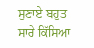ਸੁਣਾਏ ਬਹੁਤ ਸਾਰੇ ਕਿੱਸਿਆ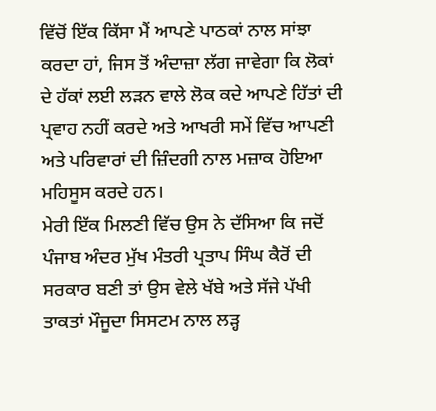ਵਿੱਚੋਂ ਇੱਕ ਕਿੱਸਾ ਮੈਂ ਆਪਣੇ ਪਾਠਕਾਂ ਨਾਲ ਸਾਂਝਾ ਕਰਦਾ ਹਾਂ, ਜਿਸ ਤੋਂ ਅੰਦਾਜ਼ਾ ਲੱਗ ਜਾਵੇਗਾ ਕਿ ਲੋਕਾਂ ਦੇ ਹੱਕਾਂ ਲਈ ਲੜਨ ਵਾਲੇ ਲੋਕ ਕਦੇ ਆਪਣੇ ਹਿੱਤਾਂ ਦੀ ਪ੍ਰਵਾਹ ਨਹੀਂ ਕਰਦੇ ਅਤੇ ਆਖਰੀ ਸਮੇਂ ਵਿੱਚ ਆਪਣੀ ਅਤੇ ਪਰਿਵਾਰਾਂ ਦੀ ਜ਼ਿੰਦਗੀ ਨਾਲ ਮਜ਼ਾਕ ਹੋਇਆ ਮਹਿਸੂਸ ਕਰਦੇ ਹਨ।
ਮੇਰੀ ਇੱਕ ਮਿਲਣੀ ਵਿੱਚ ਉਸ ਨੇ ਦੱਸਿਆ ਕਿ ਜਦੋਂ ਪੰਜਾਬ ਅੰਦਰ ਮੁੱਖ ਮੰਤਰੀ ਪ੍ਰਤਾਪ ਸਿੰਘ ਕੈਰੋਂ ਦੀ ਸਰਕਾਰ ਬਣੀ ਤਾਂ ਉਸ ਵੇਲੇ ਖੱਬੇ ਅਤੇ ਸੱਜੇ ਪੱਖੀ ਤਾਕਤਾਂ ਮੌਜੂਦਾ ਸਿਸਟਮ ਨਾਲ ਲੜ੍ਹ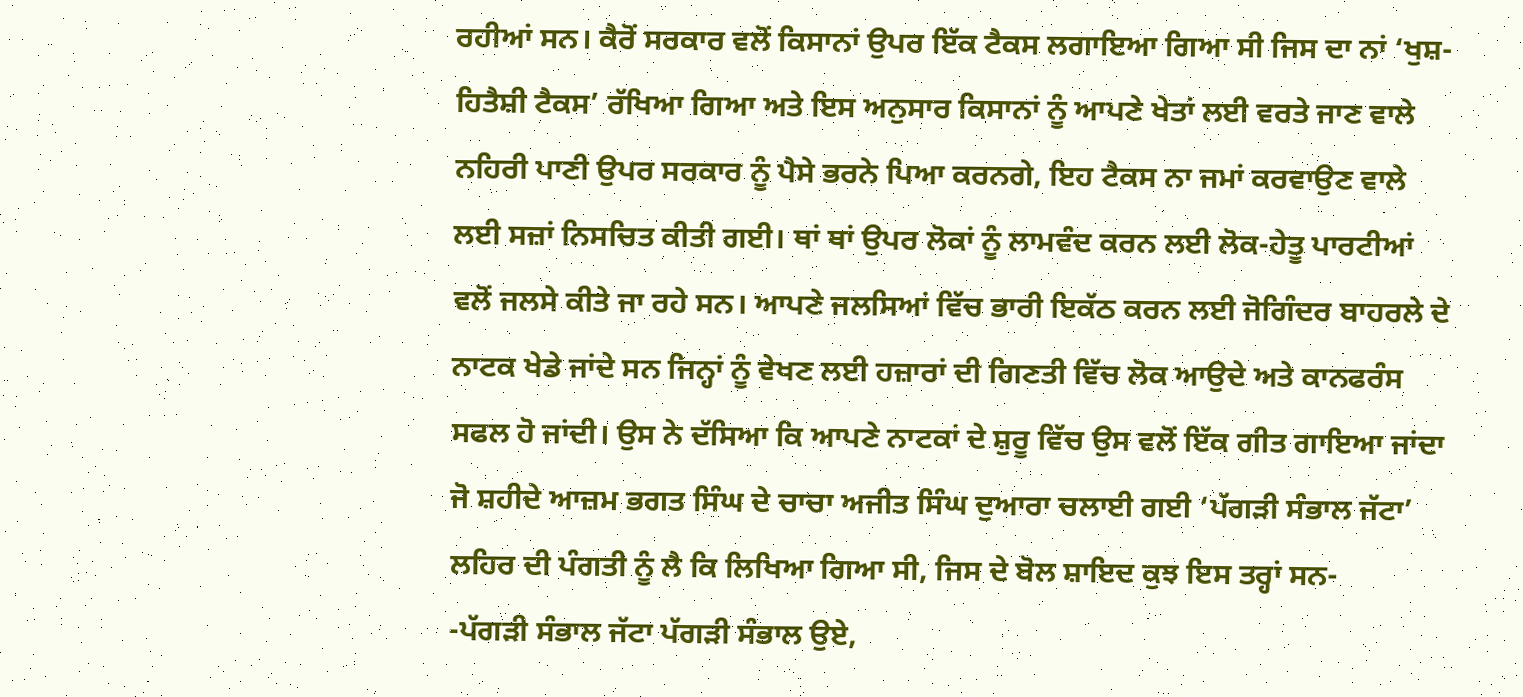ਰਹੀਆਂ ਸਨ। ਕੈਰੋਂ ਸਰਕਾਰ ਵਲੋਂ ਕਿਸਾਨਾਂ ਉਪਰ ਇੱਕ ਟੈਕਸ ਲਗਾਇਆ ਗਿਆ ਸੀ ਜਿਸ ਦਾ ਨਾਂ ‘ਖੁਸ਼-ਹਿਤੈਸ਼ੀ ਟੈਕਸ’ ਰੱਖਿਆ ਗਿਆ ਅਤੇ ਇਸ ਅਨੁਸਾਰ ਕਿਸਾਨਾਂ ਨੂੰ ਆਪਣੇ ਖੇਤਾਂ ਲਈ ਵਰਤੇ ਜਾਣ ਵਾਲੇ ਨਹਿਰੀ ਪਾਣੀ ਉਪਰ ਸਰਕਾਰ ਨੂੰ ਪੈਸੇ ਭਰਨੇ ਪਿਆ ਕਰਨਗੇ, ਇਹ ਟੈਕਸ ਨਾ ਜਮਾਂ ਕਰਵਾਉਣ ਵਾਲੇ ਲਈ ਸਜ਼ਾਂ ਨਿਸਚਿਤ ਕੀਤੀ ਗਈ। ਥਾਂ ਥਾਂ ਉਪਰ ਲੋਕਾਂ ਨੂੰ ਲਾਮਵੰਦ ਕਰਨ ਲਈ ਲੋਕ-ਹੇਤੂ ਪਾਰਟੀਆਂ ਵਲੋਂ ਜਲਸੇ ਕੀਤੇ ਜਾ ਰਹੇ ਸਨ। ਆਪਣੇ ਜਲਸਿਆਂ ਵਿੱਚ ਭਾਰੀ ਇਕੱਠ ਕਰਨ ਲਈ ਜੋਗਿੰਦਰ ਬਾਹਰਲੇ ਦੇ ਨਾਟਕ ਖੇਡੇ ਜਾਂਦੇ ਸਨ ਜਿਨ੍ਹਾਂ ਨੂੰ ਵੇਖਣ ਲਈ ਹਜ਼ਾਰਾਂ ਦੀ ਗਿਣਤੀ ਵਿੱਚ ਲੋਕ ਆਉਦੇ ਅਤੇ ਕਾਨਫਰੰਸ ਸਫਲ ਹੋ ਜਾਂਦੀ। ਉਸ ਨੇ ਦੱਸਿਆ ਕਿ ਆਪਣੇ ਨਾਟਕਾਂ ਦੇ ਸ਼ੁਰੂ ਵਿੱਚ ਉਸ ਵਲੋਂ ਇੱਕ ਗੀਤ ਗਾਇਆ ਜਾਂਦਾ ਜੋ ਸ਼ਹੀਦੇ ਆਜ਼ਮ ਭਗਤ ਸਿੰਘ ਦੇ ਚਾਚਾ ਅਜੀਤ ਸਿੰਘ ਦੁਆਰਾ ਚਲਾਈ ਗਈ ‘ਪੱਗੜੀ ਸੰਭਾਲ ਜੱਟਾ’ ਲਹਿਰ ਦੀ ਪੰਗਤੀ ਨੂੰ ਲੈ ਕਿ ਲਿਖਿਆ ਗਿਆ ਸੀ, ਜਿਸ ਦੇ ਬੋਲ ਸ਼ਾਇਦ ਕੁਝ ਇਸ ਤਰ੍ਹਾਂ ਸਨ-
-ਪੱਗੜੀ ਸੰਭਾਲ ਜੱਟਾ ਪੱਗੜੀ ਸੰਭਾਲ ਉਏ,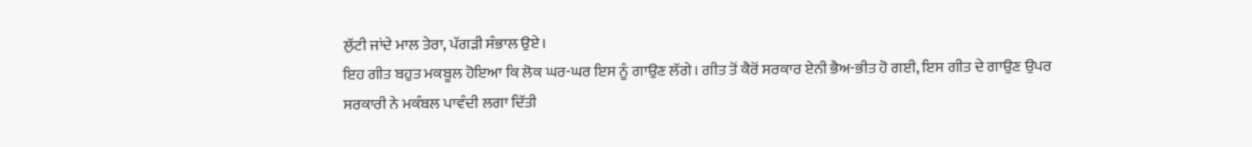ਲੁੱਟੀ ਜਾਂਦੇ ਮਾਲ ਤੇਰਾ, ਪੱਗੜੀ ਸੰਭਾਲ ਉਏ।
ਇਹ ਗੀਤ ਬਹੁਤ ਮਕਬੂਲ ਹੋਇਆ ਕਿ ਲੋਕ ਘਰ-ਘਰ ਇਸ ਨੂੰ ਗਾਉਣ ਲੱਗੇ। ਗੀਤ ਤੋਂ ਕੈਰੋਂ ਸਰਕਾਰ ਏਨੀ ਭੈਅ-ਭੀਤ ਹੋ ਗਈ, ਇਸ ਗੀਤ ਦੇ ਗਾਉਣ ਉਪਰ ਸਰਕਾਰੀ ਨੇ ਮਕੰਬਲ ਪਾਵੰਦੀ ਲਗਾ ਦਿੱਤੀ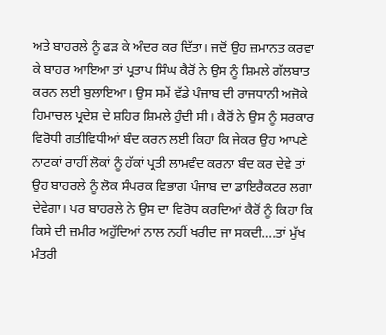ਅਤੇ ਬਾਹਰਲੇ ਨੂੰ ਫੜ ਕੇ ਅੰਦਰ ਕਰ ਦਿੱਤਾ। ਜਦੋਂ ਉਹ ਜ਼ਮਾਨਤ ਕਰਵਾ ਕੇ ਬਾਹਰ ਆਇਆ ਤਾਂ ਪ੍ਰਤਾਪ ਸਿੰਘ ਕੈਰੋਂ ਨੇ ਉਸ ਨੂੰ ਸ਼ਿਮਲੇ ਗੱਲਬਾਤ ਕਰਨ ਲਈ ਬੁਲਾਇਆ। ਉਸ ਸਮੇਂ ਵੱਡੇ ਪੰਜਾਬ ਦੀ ਰਾਜਧਾਨੀ ਅਜੋਕੇ ਹਿਮਾਚਲ ਪ੍ਰਦੇਸ਼ ਦੇ ਸ਼ਹਿਰ ਸ਼ਿਮਲੇ ਹੁੰਦੀ ਸੀ। ਕੈਰੋਂ ਨੇ ਉਸ ਨੂੰ ਸਰਕਾਰ ਵਿਰੋਧੀ ਗਤੀਵਿਧੀਆਂ ਬੰਦ ਕਰਨ ਲਈ ਕਿਹਾ ਕਿ ਜੇਕਰ ਉਹ ਆਪਣੇ ਨਾਟਕਾਂ ਰਾਹੀਂ ਲੋਕਾਂ ਨੂੰ ਹੱਕਾਂ ਪ੍ਰਤੀ ਲਾਮਵੰਦ ਕਰਨਾ ਬੰਦ ਕਰ ਦੇਵੇ ਤਾਂ ਉਹ ਬਾਹਰਲੇ ਨੂੰ ਲੋਕ ਸੰਪਰਕ ਵਿਭਾਗ ਪੰਜਾਬ ਦਾ ਡਾਇਰੈਕਟਰ ਲਗਾ ਦੇਵੇਗਾ। ਪਰ ਬਾਹਰਲੇ ਨੇ ਉਸ ਦਾ ਵਿਰੋਧ ਕਰਦਿਆਂ ਕੈਰੋਂ ਨੂੰ ਕਿਹਾ ਕਿ ਕਿਸੇ ਦੀ ਜ਼ਮੀਰ ਅਹੁੱਦਿਆਂ ਨਾਲ ਨਹੀਂ ਖਰੀਦ ਜਾ ਸਕਦੀ….ਤਾਂ ਮੁੱਖ ਮੰਤਰੀ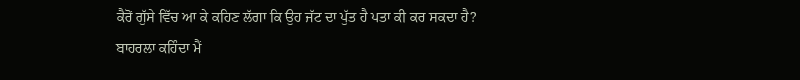ਕੈਰੋਂ ਗੁੱਸੇ ਵਿੱਚ ਆ ਕੇ ਕਹਿਣ ਲੱਗਾ ਕਿ ਉਹ ਜੱਟ ਦਾ ਪੁੱਤ ਹੈ ਪਤਾ ਕੀ ਕਰ ਸਕਦਾ ਹੈ?
ਬਾਹਰਲਾ ਕਹਿੰਦਾ ਮੈਂ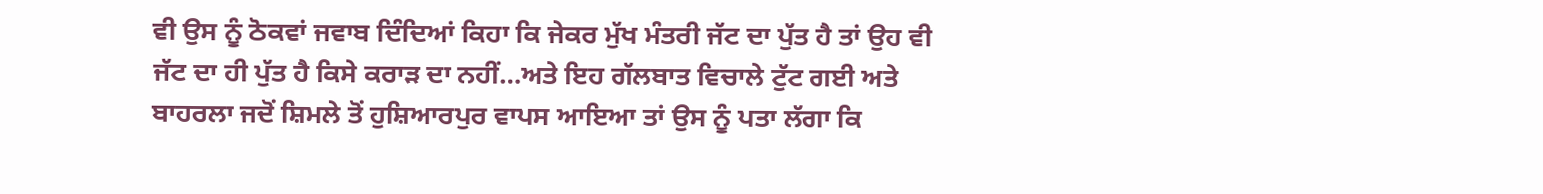ਵੀ ਉਸ ਨੂੰ ਠੋਕਵਾਂ ਜਵਾਬ ਦਿੰਦਿਆਂ ਕਿਹਾ ਕਿ ਜੇਕਰ ਮੁੱਖ ਮੰਤਰੀ ਜੱਟ ਦਾ ਪੁੱਤ ਹੈ ਤਾਂ ਉਹ ਵੀ ਜੱਟ ਦਾ ਹੀ ਪੁੱਤ ਹੈ ਕਿਸੇ ਕਰਾੜ ਦਾ ਨਹੀਂ…ਅਤੇ ਇਹ ਗੱਲਬਾਤ ਵਿਚਾਲੇ ਟੁੱਟ ਗਈ ਅਤੇ ਬਾਹਰਲਾ ਜਦੋਂ ਸ਼ਿਮਲੇ ਤੋਂ ਹੁਸ਼ਿਆਰਪੁਰ ਵਾਪਸ ਆਇਆ ਤਾਂ ਉਸ ਨੂੰ ਪਤਾ ਲੱਗਾ ਕਿ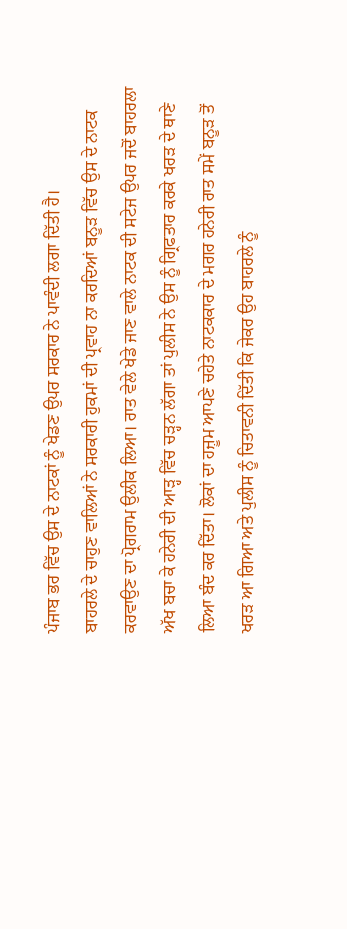ਪੰਜਾਬ ਭਰ ਵਿੱਚ ਉਸ ਦੇ ਨਾਟਕਾਂ ਨੂੰ ਖੇਡਣ ਉਪਰ ਸਰਕਾਰ ਨੇ ਪਾਵੰਦੀ ਲਗਾ ਦਿੱਤੀ ਹੈ।
ਬਾਹਰਲੇ ਦੇ ਚਾਹੁਣ ਵਾਲਿਆਂ ਨੇ ਸਰਕਾਰੀ ਹੁਕਮਾਂ ਦੀ ਪ੍ਰਵਾਹ ਨਾ ਕਰਦਿਆਂ ਬਨੂੜ ਵਿੱਚ ਉਸ ਦੇ ਨਾਟਕ ਕਰਵਾਉਣ ਦਾ ਪ੍ਰੋਗਰਾਮ ਉਲੀਕ ਲਿਆ। ਰਾਤ ਵੇਲੇ ਖੇਡੇ ਜਾਣ ਵਾਲੇ ਨਾਟਕ ਦੀ ਸਟੇਜ ਉਪਰ ਜਦੋਂ ਬਾਹਰਲਾ ਅੱਖ ਬਚਾ ਕੇ ਹਨੇਰੀ ਦੀ ਆੜ੍ਹ ਵਿੱਚ ਚੜ੍ਹਨ ਲੱਗਾ ਤਾਂ ਪੁਲੀਸ ਨੇ ਉਸ ਨੂੰ ਗ੍ਰਿਫਤਾਰ ਕਰਕੇ ਖਰੜ ਦੇ ਥਾਣੇ ਲਿਆ ਬੰਦ ਕਰ ਦਿੱਤਾ। ਲੋਕਾਂ ਦਾ ਹਜ਼ੂਮ ਆਪਣੇ ਚਹੇਤੇ ਨਾਟਕਕਾਰ ਦੇ ਮਗਰ ਹਨੇਰੀ ਰਾਤ ਸਮੇਂ ਬਨੂੜ ਤੋਂ ਖਰੜ ਆ ਗਿਆ ਅਤੇ ਪੁਲੀਸ ਨੂੰ ਚਿਤਾਵਨੀ ਦਿੱਤੀ ਕਿ ਜੇਕਰ ਉਹ ਬਾਹਰਲੇ ਨੂੰ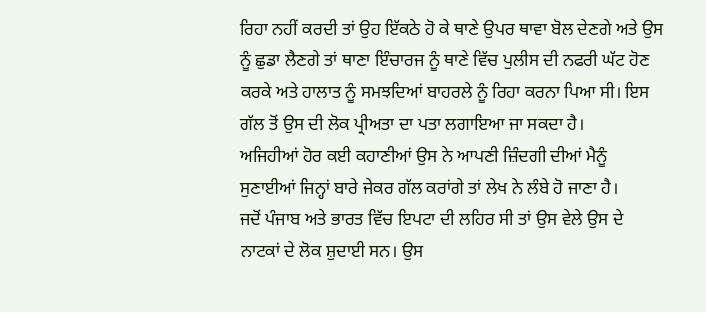ਰਿਹਾ ਨਹੀਂ ਕਰਦੀ ਤਾਂ ਉਹ ਇੱਕਠੇ ਹੋ ਕੇ ਥਾਣੇ ਉਪਰ ਥਾਵਾ ਬੋਲ ਦੇਣਗੇ ਅਤੇ ਉਸ ਨੂੰ ਛੁਡਾ ਲੈਣਗੇ ਤਾਂ ਥਾਣਾ ਇੰਚਾਰਜ ਨੂੰ ਥਾਣੇ ਵਿੱਚ ਪੁਲੀਸ ਦੀ ਨਫਰੀ ਘੱਟ ਹੋਣ ਕਰਕੇ ਅਤੇ ਹਾਲਾਤ ਨੂੰ ਸਮਝਦਿਆਂ ਬਾਹਰਲੇ ਨੂੰ ਰਿਹਾ ਕਰਨਾ ਪਿਆ ਸੀ। ਇਸ ਗੱਲ ਤੋਂ ਉਸ ਦੀ ਲੋਕ ਪ੍ਰੀਅਤਾ ਦਾ ਪਤਾ ਲਗਾਇਆ ਜਾ ਸਕਦਾ ਹੈ।
ਅਜਿਹੀਆਂ ਹੋਰ ਕਈ ਕਹਾਣੀਆਂ ਉਸ ਨੇ ਆਪਣੀ ਜ਼ਿੰਦਗੀ ਦੀਆਂ ਮੈਨੂੰ ਸੁਣਾਈਆਂ ਜਿਨ੍ਹਾਂ ਬਾਰੇ ਜੇਕਰ ਗੱਲ ਕਰਾਂਗੇ ਤਾਂ ਲੇਖ ਨੇ ਲੰਬੇ ਹੋ ਜਾਣਾ ਹੈ।
ਜਦੋਂ ਪੰਜਾਬ ਅਤੇ ਭਾਰਤ ਵਿੱਚ ਇਪਟਾ ਦੀ ਲਹਿਰ ਸੀ ਤਾਂ ਉਸ ਵੇਲੇ ਉਸ ਦੇ ਨਾਟਕਾਂ ਦੇ ਲੋਕ ਸ਼ੁਦਾਈ ਸਨ। ਉਸ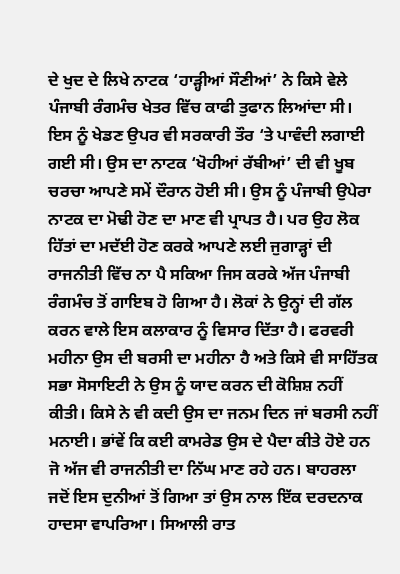ਦੇ ਖੁਦ ਦੇ ਲਿਖੇ ਨਾਟਕ ‘ਹਾੜ੍ਹੀਆਂ ਸੌਣੀਆਂ’ ਨੇ ਕਿਸੇ ਵੇਲੇ ਪੰਜਾਬੀ ਰੰਗਮੰਚ ਖੇਤਰ ਵਿੱਚ ਕਾਫੀ ਤੁਫਾਨ ਲਿਆਂਦਾ ਸੀ। ਇਸ ਨੂੰ ਖੇਡਣ ਉਪਰ ਵੀ ਸਰਕਾਰੀ ਤੌਰ ‘ਤੇ ਪਾਵੰਦੀ ਲਗਾਈ ਗਈ ਸੀ। ਉਸ ਦਾ ਨਾਟਕ ‘ਖੋਹੀਆਂ ਰੱਬੀਆਂ’ ਦੀ ਵੀ ਖੂਬ ਚਰਚਾ ਆਪਣੇ ਸਮੇਂ ਦੌਰਾਨ ਹੋਈ ਸੀ। ਉਸ ਨੂੰ ਪੰਜਾਬੀ ਉਪੇਰਾ ਨਾਟਕ ਦਾ ਮੋਢੀ ਹੋਣ ਦਾ ਮਾਣ ਵੀ ਪ੍ਰਾਪਤ ਹੈ। ਪਰ ਉਹ ਲੋਕ ਹਿੱਤਾਂ ਦਾ ਮਦੱਈ ਹੋਣ ਕਰਕੇ ਆਪਣੇ ਲਈ ਜੁਗਾੜ੍ਹਾਂ ਦੀ ਰਾਜਨੀਤੀ ਵਿੱਚ ਨਾ ਪੈ ਸਕਿਆ ਜਿਸ ਕਰਕੇ ਅੱਜ ਪੰਜਾਬੀ ਰੰਗਮੰਚ ਤੋਂ ਗਾਇਬ ਹੋ ਗਿਆ ਹੈ। ਲੋਕਾਂ ਨੇ ਉਨ੍ਹਾਂ ਦੀ ਗੱਲ ਕਰਨ ਵਾਲੇ ਇਸ ਕਲਾਕਾਰ ਨੂੰ ਵਿਸਾਰ ਦਿੱਤਾ ਹੈ। ਫਰਵਰੀ ਮਹੀਨਾ ਉਸ ਦੀ ਬਰਸੀ ਦਾ ਮਹੀਨਾ ਹੈ ਅਤੇ ਕਿਸੇ ਵੀ ਸਾਹਿੱਤਕ ਸਭਾ ਸੋਸਾਇਟੀ ਨੇ ਉਸ ਨੂੰ ਯਾਦ ਕਰਨ ਦੀ ਕੋਸ਼ਿਸ਼ ਨਹੀਂ ਕੀਤੀ। ਕਿਸੇ ਨੇ ਵੀ ਕਦੀ ਉਸ ਦਾ ਜਨਮ ਦਿਨ ਜਾਂ ਬਰਸੀ ਨਹੀਂ ਮਨਾਈ। ਭਾਂਵੇਂ ਕਿ ਕਈ ਕਾਮਰੇਡ ਉਸ ਦੇ ਪੈਦਾ ਕੀਤੇ ਹੋਏ ਹਨ ਜੋ ਅੱਜ ਵੀ ਰਾਜਨੀਤੀ ਦਾ ਨਿੱਘ ਮਾਣ ਰਹੇ ਹਨ। ਬਾਹਰਲਾ ਜਦੋਂ ਇਸ ਦੁਨੀਆਂ ਤੋਂ ਗਿਆ ਤਾਂ ਉਸ ਨਾਲ ਇੱਕ ਦਰਦਨਾਕ ਹਾਦਸਾ ਵਾਪਰਿਆ। ਸਿਆਲੀ ਰਾਤ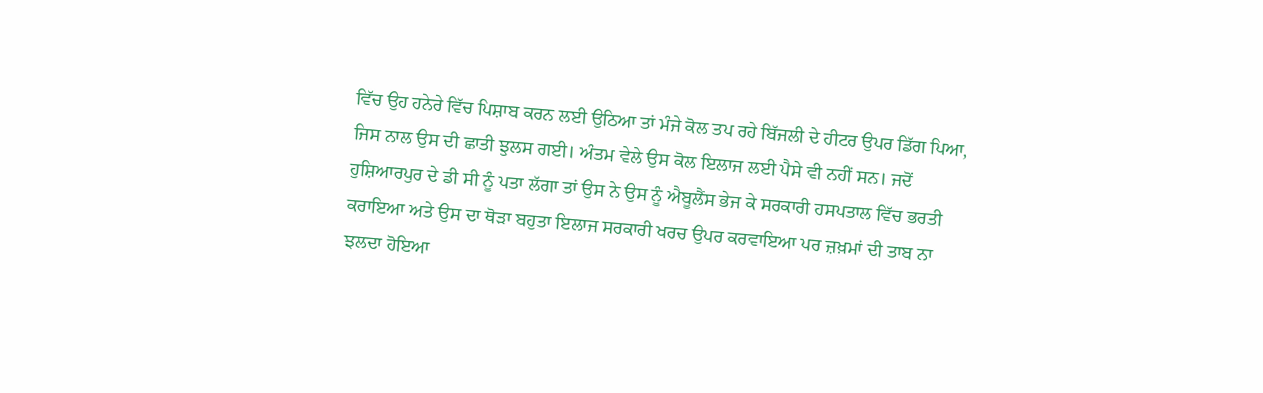ਵਿੱਚ ਉਹ ਹਨੇਰੇ ਵਿੱਚ ਪਿਸ਼ਾਬ ਕਰਨ ਲਈ ਉਠਿਆ ਤਾਂ ਮੰਜੇ ਕੋਲ ਤਪ ਰਹੇ ਬਿੱਜਲੀ ਦੇ ਹੀਟਰ ਉਪਰ ਡਿੱਗ ਪਿਆ, ਜਿਸ ਨਾਲ ਉਸ ਦੀ ਛਾਤੀ ਝੁਲਸ ਗਈ। ਅੰਤਮ ਵੇਲੇ ਉਸ ਕੋਲ ਇਲਾਜ ਲਈ ਪੈਸੇ ਵੀ ਨਹੀਂ ਸਨ। ਜਦੋਂ ਹੁਸ਼ਿਆਰਪੁਰ ਦੇ ਡੀ ਸੀ ਨੂੰ ਪਤਾ ਲੱਗਾ ਤਾਂ ਉਸ ਨੇ ਉਸ ਨੂੰ ਐਬੂਲੈਂਸ ਭੇਜ ਕੇ ਸਰਕਾਰੀ ਹਸਪਤਾਲ ਵਿੱਚ ਭਰਤੀ ਕਰਾਇਆ ਅਤੇ ਉਸ ਦਾ ਥੋੜਾ ਬਹੁਤਾ ਇਲਾਜ ਸਰਕਾਰੀ ਖਰਚ ਉਪਰ ਕਰਵਾਇਆ ਪਰ ਜ਼ਖ਼ਮਾਂ ਦੀ ਤਾਬ ਨਾ ਝਲਦਾ ਹੋਇਆ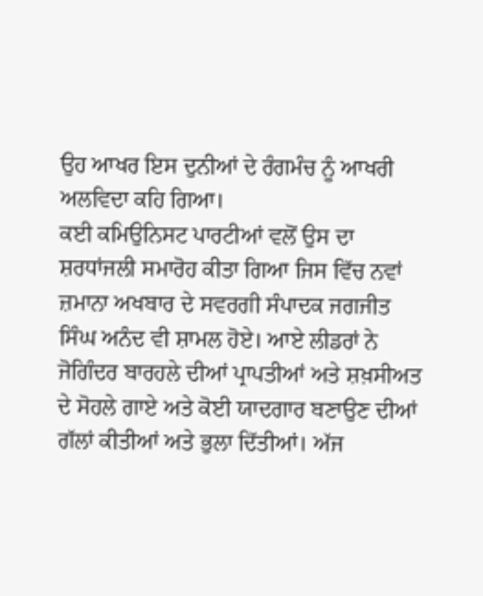ਉਹ ਆਖਰ ਇਸ ਦੁਨੀਆਂ ਦੇ ਰੰਗਮੰਚ ਨੂੰ ਆਖਰੀ ਅਲਵਿਦਾ ਕਹਿ ਗਿਆ।
ਕਈ ਕਮਿਉਨਿਸਟ ਪਾਰਟੀਆਂ ਵਲੋਂ ਉਸ ਦਾ ਸ਼ਰਧਾਂਜਲੀ ਸਮਾਰੋਹ ਕੀਤਾ ਗਿਆ ਜਿਸ ਵਿੱਚ ਨਵਾਂ ਜ਼ਮਾਨਾ ਅਖਬਾਰ ਦੇ ਸਵਰਗੀ ਸੰਪਾਦਕ ਜਗਜੀਤ ਸਿੰਘ ਅਨੰਦ ਵੀ ਸ਼ਾਮਲ ਹੋਏ। ਆਏ ਲੀਡਰਾਂ ਨੇ ਜੋਗਿੰਦਰ ਬਾਰਹਲੇ ਦੀਆਂ ਪ੍ਰਾਪਤੀਆਂ ਅਤੇ ਸ਼ਖ਼ਸੀਅਤ ਦੇ ਸੋਹਲੇ ਗਾਏ ਅਤੇ ਕੋਈ ਯਾਦਗਾਰ ਬਣਾਉਣ ਦੀਆਂ ਗੱਲਾਂ ਕੀਤੀਆਂ ਅਤੇ ਭੁਲਾ ਦਿੱਤੀਆਂ। ਅੱਜ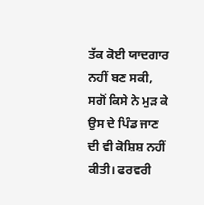ਤੱਕ ਕੋਈ ਯਾਦਗਾਰ ਨਹੀਂ ਬਣ ਸਕੀ, ਸਗੋਂ ਕਿਸੇ ਨੇ ਮੁੜ ਕੇ ਉਸ ਦੇ ਪਿੰਡ ਜਾਣ ਦੀ ਵੀ ਕੋਸ਼ਿਸ਼ ਨਹੀਂ ਕੀਤੀ। ਫਰਵਰੀ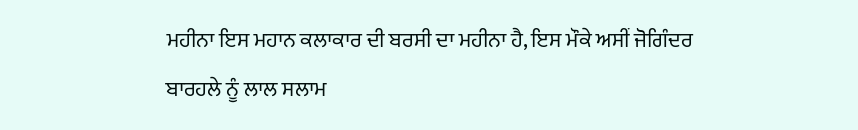ਮਹੀਨਾ ਇਸ ਮਹਾਨ ਕਲਾਕਾਰ ਦੀ ਬਰਸੀ ਦਾ ਮਹੀਨਾ ਹੈ, ਇਸ ਮੌਕੇ ਅਸੀਂ ਜੋਗਿੰਦਰ ਬਾਰਹਲੇ ਨੂੰ ਲਾਲ ਸਲਾਮ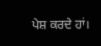ਪੇਸ਼ ਕਰਦੇ ਹਾਂ।